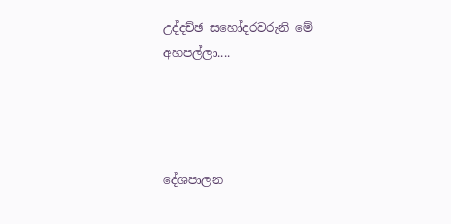උද්දච්ඡ සහෝදරවරුනි මේ අහපල්ලා....




දේශපාලන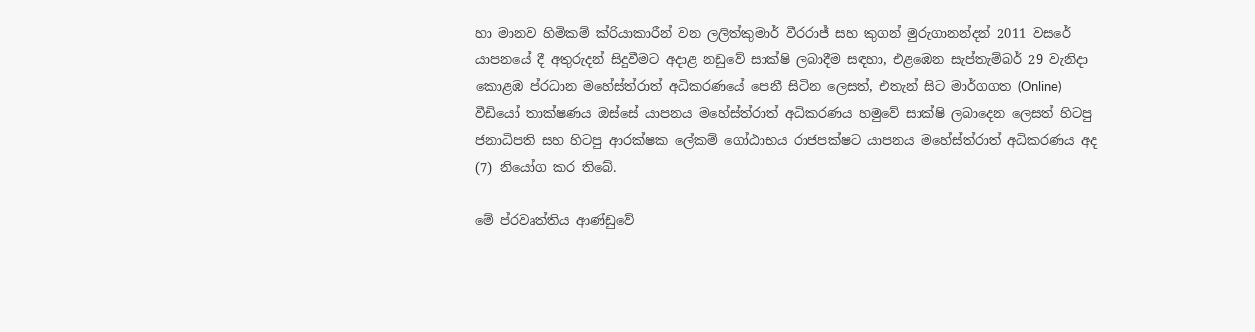හා මානව හිමිකම් ක්රියාකාරීන් වන ලලිත්කුමාර් වීරරාජ් සහ කුගන් මුරුගානන්දන් 2011 වසරේ යාපනයේ දී අතුරුදන් සිදුවීමට අදාළ නඩුවේ සාක්ෂි ලබාදීම සඳහා, එළඹෙන සැප්තැම්බර් 29 වැනිදා කොළඹ ප්රධාන මහේස්ත්රාත් අධිකරණයේ පෙනී සිටින ලෙසත්, එතැන් සිට මාර්ගගත (Online) වීඩියෝ තාක්ෂණය ඔස්සේ යාපනය මහේස්ත්රාත් අධිකරණය හමුවේ සාක්ෂි ලබාදෙන ලෙසත් හිටපු ජනාධිපති සහ හිටපු ආරක්ෂක ලේකම් ගෝඨාභය රාජපක්ෂට යාපනය මහේස්ත්රාත් අධිකරණය අද (7) නියෝග කර තිබේ.

මේ ප්රවෘත්තිය ආණ්ඩුවේ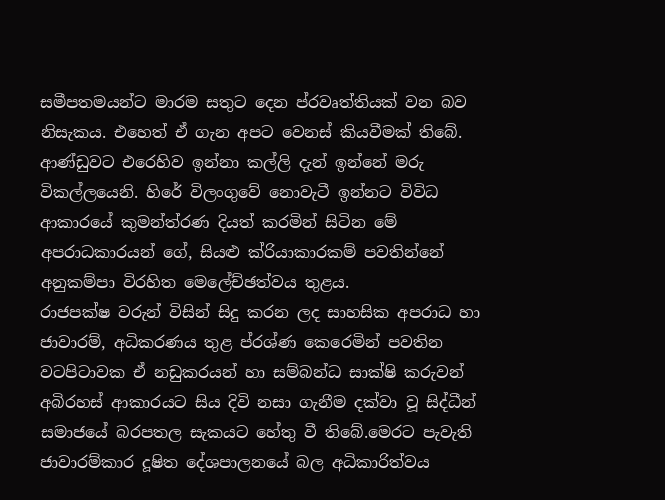සමීපතමයන්ට මාරම සතුට දෙන ප්රවෘත්තියක් වන බව නිසැකය. එහෙත් ඒ ගැන අපට වෙනස් කියවීමක් තිබේ. ආණ්ඩුවට එරෙහිව ඉන්නා කල්ලි දැන් ඉන්නේ මරු විකල්ලයෙනි. හිරේ විලංගුවේ නොවැටී ඉන්නට විවිධ ආකාරයේ කුමන්ත්රණ දියත් කරමින් සිටින මේ අපරාධකාරයන් ගේ, සියළු ක්රියාකාරකම් පවතින්නේ අනුකම්පා විරහිත මෙලේච්ඡත්වය තුළය.
රාජපක්ෂ වරුන් විසින් සිදු කරන ලද සාහසික අපරාධ හා ජාවාරම්, අධිකරණය තුළ ප්රශ්ණ කෙරෙමින් පවතින වටපිටාවක ඒ නඩුකරයන් හා සම්බන්ධ සාක්ෂි කරුවන් අබිරහස් ආකාරයට සිය දිවි නසා ගැනීම දක්වා වූ සිද්ධීන් සමාජයේ බරපතල සැකයට හේතු වී තිබේ.මෙරට පැවැති ජාවාරම්කාර දූෂිත දේශපාලනයේ බල අධිකාරිත්වය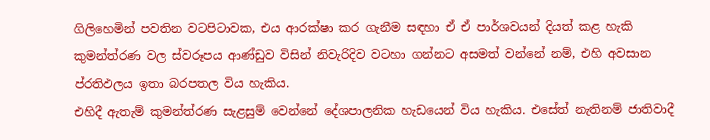ගිලිහෙමින් පවතින වටපිටාවක, එය ආරක්ෂා කර ගැනීම සඳහා ඒ ඒ පාර්ශවයන් දියත් කළ හැකි කුමන්ත්රණ වල ස්වරූපය ආණ්ඩුව විසින් නිවැරිදිව වටහා ගන්නට අසමත් වන්නේ නම්, එහි අවසාන ප්රතිඵලය ඉතා බරපතල විය හැකිය.
එහිදී ඇතැම් කුමන්ත්රණ සැළසුම් වෙන්නේ දේශපාලනික හැඩයෙන් විය හැකිය. එසේත් නැතිනම් ජාතිවාදී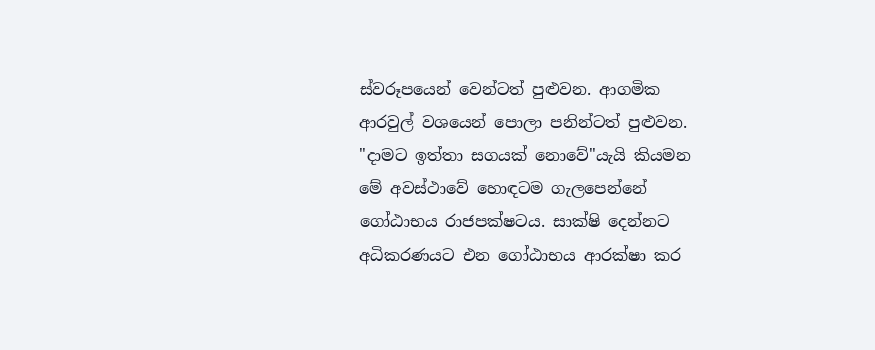ස්වරූපයෙන් වෙන්ටත් පුළුවන. ආගමික ආරවුල් වශයෙන් පොලා පනින්ටත් පුළුවන.
"දාමට ඉත්තා සගයක් නොවේ"යැයි කියමන මේ අවස්ථාවේ හොඳටම ගැලපෙන්නේ ගෝඨාභය රාජපක්ෂටය. සාක්ෂි දෙන්නට අධිකරණයට එන ගෝඨාභය ආරක්ෂා කර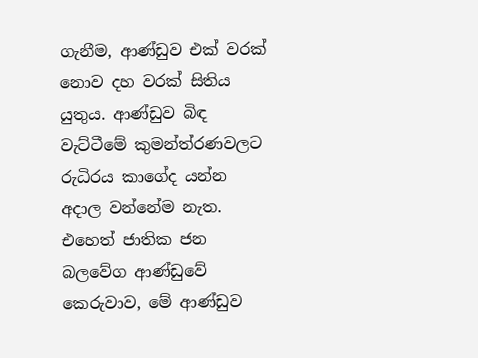ගැනීම, ආණ්ඩුව එක් වරක් නොව දහ වරක් සිතිය යුතුය. ආණ්ඩුව බිඳ වැට්ටීමේ කුමන්ත්රණවලට රුධිරය කාගේද යන්න අදාල වන්නේම නැත.
එහෙත් ජාතික ජන බලවේග ආණ්ඩුවේ කෙරුවාව, මේ ආණ්ඩුව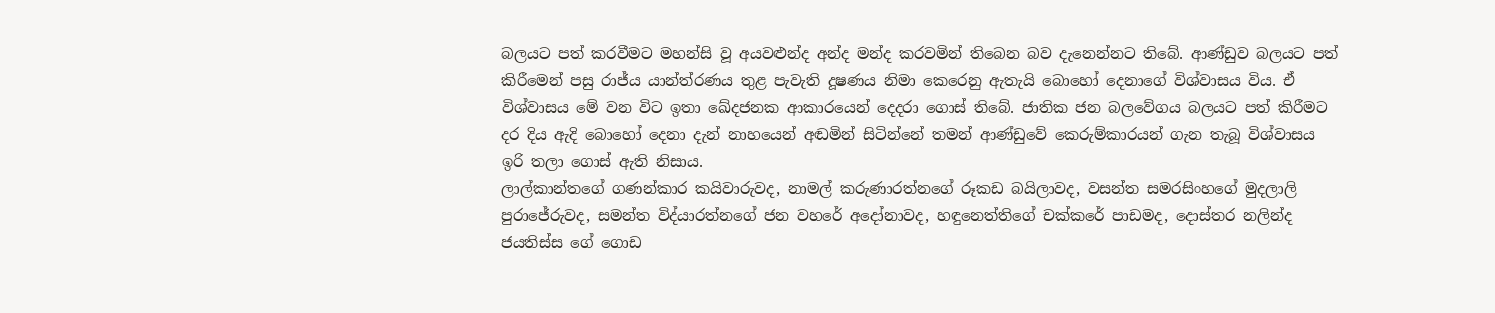බලයට පත් කරවීමට මහන්සි වූ අයවළුන්ද අන්ද මන්ද කරවමින් තිබෙන බව දැනෙන්නට තිබේ. ආණ්ඩුව බලයට පත් කිරීමෙන් පසු රාජ්ය යාන්ත්රණය තුළ පැවැති දූෂණය නිමා කෙරෙනු ඇතැයි බොහෝ දෙනාගේ විශ්වාසය විය. ඒ විශ්වාසය මේ වන විට ඉතා ඛේදජනක ආකාරයෙන් දෙදරා ගොස් තිබේ. ජාතික ජන බලවේගය බලයට පත් කිරීමට දර දිය ඇදි බොහෝ දෙනා දැන් නාහයෙන් අඬමින් සිටින්නේ තමන් ආණ්ඩුවේ කෙරුම්කාරයන් ගැන තැබූ විශ්වාසය ඉරි තලා ගොස් ඇති නිසාය.
ලාල්කාන්තගේ ගණන්කාර කයිවාරුවද, නාමල් කරුණාරත්නගේ රූකඩ බයිලාවද, වසන්ත සමරසිංහගේ මුදලාලි පුරාජේරුවද, සමන්ත විද්යාරත්නගේ ජන වහරේ අදෝනාවද, හඳුනෙත්තිගේ චක්කරේ පාඩමද, දොස්තර නලින්ද ජයතිස්ස ගේ ගොඩ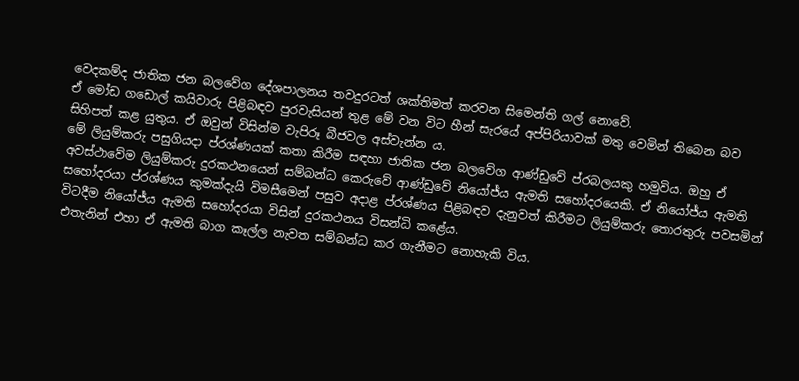වෙදකම්ද ජාතික ජන බලවේග දේශපාලනය තවදුරටත් ශක්තිමත් කරවන සිමෙන්ති ගල් නොවේ.
ඒ මෝඩ ගඩොල් කයිවාරු පිළිබඳව පුරවැසියන් තුළ මේ වන විට හීන් සැරයේ අප්පිරියාවක් මතු වෙමින් තිබෙන බව සිහිපත් කළ යුතුය. ඒ ඔවුන් විසින්ම වැපිරූ බීජවල අස්වැන්න ය.
මේ ලියුම්කරු පසුගියදා ප්රශ්ණයක් කතා කිරීම සඳහා ජාතික ජන බලවේග ආණ්ඩුවේ ප්රබලයකු හමුවිය. ඔහු ඒ අවස්ථාවේම ලියුම්කරු දුරකථනයෙන් සම්බන්ධ කෙරුවේ ආණ්ඩුවේ නියෝජ්ය ඇමති සහෝදරයෙකි. ඒ නියෝජ්ය ඇමති සහෝදරයා ප්රශ්ණය කුමක්දැයි විමසීමෙන් පසුව අදාළ ප්රශ්ණය පිළිබඳව දැනුවත් කිරීමට ලියුම්කරු තොරතුරු පවසමින් විටදීම නියෝජ්ය ඇමති සහෝදරයා විසින් දුරකථනය විසන්ධි කළේය.
එතැනින් එහා ඒ ඇමති බාග කෑල්ල නැවත සම්බන්ධ කර ගැනීමට නොහැකි විය.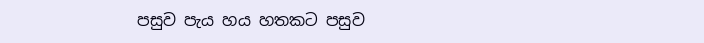පසුව පැය හය හතකට පසුව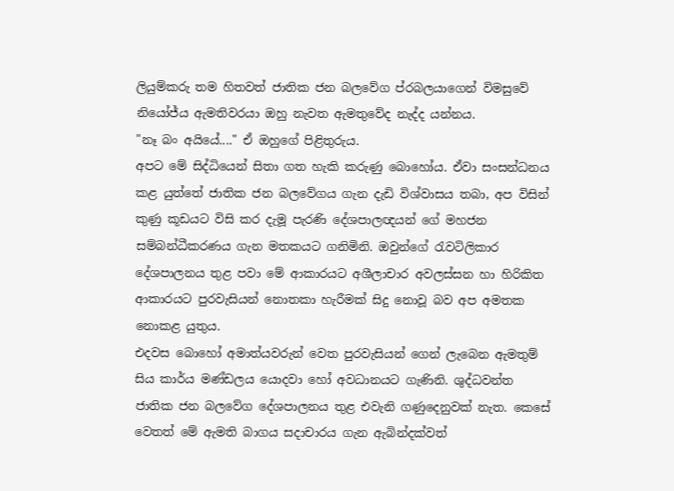ලියුම්කරු තම හිතවත් ජාතික ජන බලවේග ප්රබලයාගෙන් විමසුවේ නියෝජ්ය ඇමතිවරයා ඔහු නැවත ඇමතුවේද නැද්ද යන්නය.
"නෑ බං අයියේ...." ඒ ඔහුගේ පිළිතුරුය.
අපට මේ සිද්ධියෙන් සිතා ගත හැකි කරුණු බොහෝය. ඒවා සංසන්ධනය කළ යුත්තේ ජාතික ජන බලවේගය ගැන දැඩි විශ්වාසය තබා, අප විසින් කුණු කූඩයට විසි කර දැමූ පැරණි දේශපාලඥයන් ගේ මහජන සම්බන්ධීකරණය ගැන මතකයට ගනිමිනි. ඔවුන්ගේ රැවටිලිකාර දේශපාලනය තුළ පවා මේ ආකාරයට අශීලාචාර අවලස්සන හා හිරිකිත ආකාරයට පුරවැසියන් නොතකා හැරීමක් සිදු නොවූ බව අප අමතක නොකළ යුතුය.
එදවස බොහෝ අමාත්යවරුන් වෙත පුරවැසියන් ගෙන් ලැබෙන ඇමතුම් සිය කාර්ය මණ්ඩලය යොදවා හෝ අවධානයට ගැණිනි. ශුද්ධවන්ත ජාතික ජන බලවේග දේශපාලනය තුළ එවැනි ගණුදෙනුවක් නැත. කෙසේ වෙතත් මේ ඇමති බාගය සදාචාරය ගැන ඇබින්දක්වත්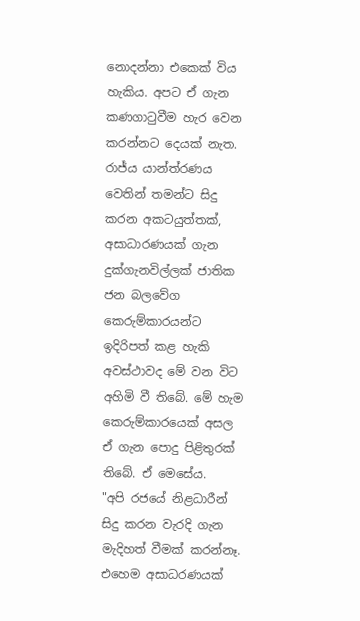නොදන්නා එකෙක් විය හැකිය. අපට ඒ ගැන කණගාටුවීම හැර වෙන කරන්නට දෙයක් නැත.
රාජ්ය යාන්ත්රණය වෙතින් තමන්ට සිදු කරන අකටයුත්තක්, අසාධාරණයක් ගැන දුක්ගැනවිල්ලක් ජාතික ජන බලවේග කෙරුම්කාරයන්ට ඉදිරිපත් කළ හැකි අවස්ථාවද මේ වන විට අහිමි වී තිබේ. මේ හැම කෙරුම්කාරයෙක් අසල ඒ ගැන පොදු පිළිතුරක් තිබේ. ඒ මෙසේය.
"අපි රජයේ නිළධාරීන් සිදු කරන වැරදි ගැන මැදිහත් වීමක් කරන්නෑ. එහෙම අසාධරණයක්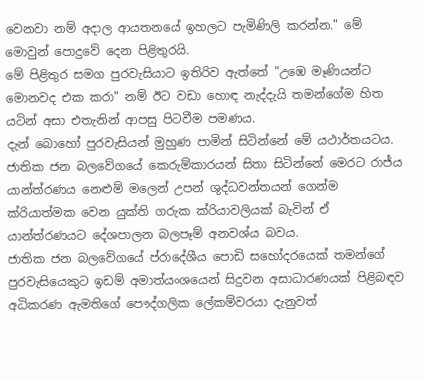වෙනවා නම් අදාල ආයතනයේ ඉහලට පැමිණිලි කරන්න." මේ
මොවුන් පොදුවේ දෙන පිළිතුරයි.
මේ පිළිතුර සමග පුරවැසියාට ඉතිරිව ඇත්තේ "උඹෙ මෑණියන්ට මොනවද එක කරා" නම් ඊට වඩා හොඳ නැද්දැයි තමන්ගේම හිත යටින් අසා එතැනින් ආපසු පිටවීම පමණය.
දැන් බොහෝ පුරවැසියන් මුහුණ පාමින් සිටින්නේ මේ යථාර්තයටය. ජාතික ජන බලවේගයේ කෙරුම්කාරයන් සිතා සිටින්නේ මෙරට රාජ්ය යාන්ත්රණය නෙළුම් මලෙන් උපන් ශුද්ධවන්තයන් ගෙන්ම ක්රියාත්මක වෙන යුක්ති ගරුක ක්රියාවලියක් බැවින් ඒ යාන්ත්රණයට දේශපාලන බලපෑම් අනවශ්ය බවය.
ජාතික ජන බලවේගයේ ප්රාදේශීය පොඩි සහෝදරයෙක් තමන්ගේ පුරවැසියෙකුට ඉඩම් අමාත්යංශයෙන් සිදුවන අසාධාරණයක් පිළිබඳව අධිකරණ ඇමතිගේ පෞද්ගලික ලේකම්වරයා දැනුවත්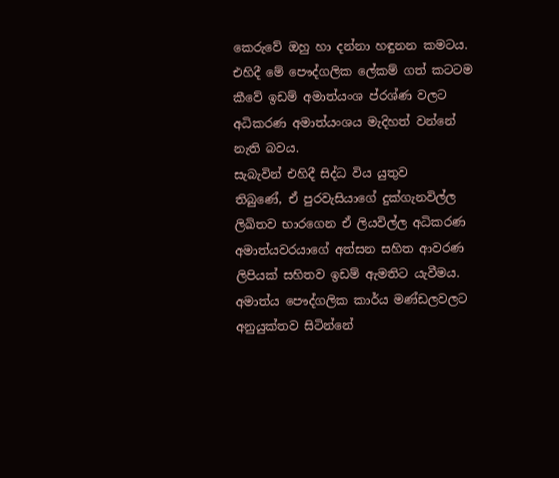කෙරුවේ ඔහු හා දන්නා හඳුනන කමටය. එහිදී මේ පෞද්ගලික ලේකම් ගත් කටටම කීවේ ඉඩම් අමාත්යංශ ප්රශ්ණ වලට අධිකරණ අමාත්යංශය මැදිහත් වන්නේ නැති බවය.
සැබැවින් එහිදී සිද්ධ විය යුතුව
තිබුණේ, ඒ පුරවැසියාගේ දුක්ගැනවිල්ල ලිඛිතව භාරගෙන ඒ ලියවිල්ල අධිකරණ අමාත්යවරයාගේ අත්සන සහිත ආවරණ ලිපියක් සහිතව ඉඩම් ඇමතිට යැවීමය.
අමාත්ය පෞද්ගලික කාර්ය මණ්ඩලවලට අනුයුක්තව සිටින්නේ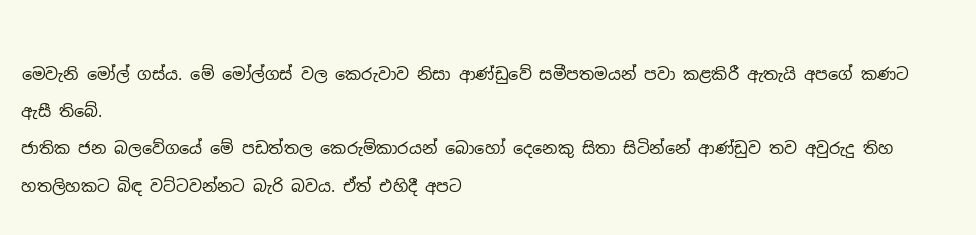මෙවැනි මෝල් ගස්ය. මේ මෝල්ගස් වල කෙරුවාව නිසා ආණ්ඩුවේ සමීපතමයන් පවා කළකිරී ඇතැයි අපගේ කණට ඇසී තිබේ.
ජාතික ජන බලවේගයේ මේ පඩත්තල කෙරුම්කාරයන් බොහෝ දෙනෙකු සිතා සිටින්නේ ආණ්ඩුව තව අවුරුදු තිහ හතලිහකට බිඳ වට්ටවන්නට බැරි බවය. ඒත් එහිදී අපට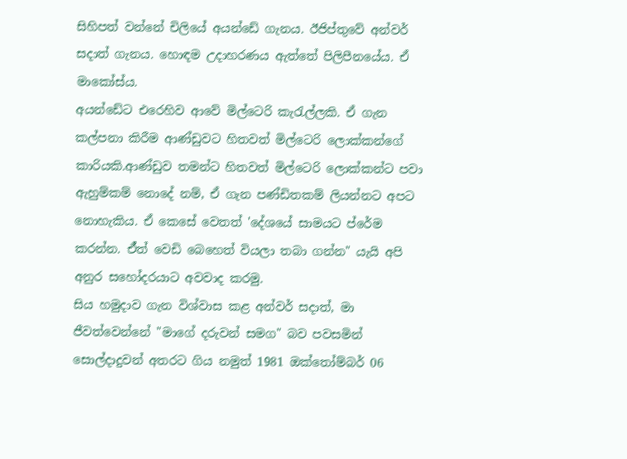සිහිපත් වන්නේ චිලියේ අයන්ඩේ ගැනය. ඊජිප්තුවේ අන්වර් සදාත් ගැනය. හොඳම උදාහරණය ඇත්තේ පිලිපීනයේය. ඒ මාකෝස්ය.
අයන්ඩේට එරෙහිව ආවේ මිල්ටෙරි කැරැල්ලකි. ඒ ගැන කල්පනා කිරීම ආණ්ඩුවට හිතවත් මිල්ටෙරි ලොක්කන්ගේ කාරියකි.ආණ්ඩුව තමන්ට හිතවත් මිල්ටෙරි ලොක්කන්ට පවා ඇහුම්කම් නොදේ නම්, ඒ ගැන පණ්ඩිතකම් ලියන්නට අපට නොහැකිය. ඒ කෙසේ වෙතත් 'දේශයේ සාමයට ප්රේම කරන්න. ඒ්ත් වෙඩි බෙහෙත් වියලා තබා ගන්න" යැයි අපි අනුර සහෝදරයාට අවවාද කරමු.
සිය හමුදාව ගැන විශ්වාස කළ අන්වර් සදාත්, මා ජීවත්වෙන්නේ "මාගේ දරුවන් සමග" බව පවසමින් සොල්දාදුවන් අතරට ගිය නමුත් 1981 ඔක්තෝම්බර් 06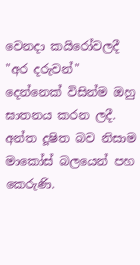වෙනදා කයිරෝවලදී "අර දරුවන්" දෙන්නෙක් විසින්ම ඔහු ඝාතනය කරන ලදී.
අන්ත දූෂිත බව නිසාම මාකෝස් බලයෙන් පහ කෙරුණි.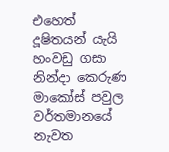එහෙත් දූෂිතයන් යැයි හංවඩු ගසා නින්දා කෙරුණ මාකෝස් පවුල වර්තමානයේ නැවත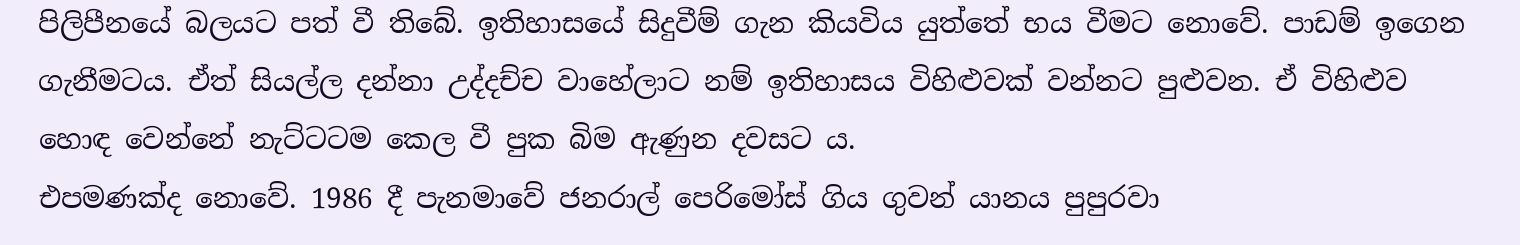පිලිපීනයේ බලයට පත් වී තිබේ. ඉතිහාසයේ සිදුවීම් ගැන කියවිය යුත්තේ භය වීමට නොවේ. පාඩම් ඉගෙන ගැනීමටය. ඒත් සියල්ල දන්නා උද්දච්ච වාහේලාට නම් ඉතිහාසය විහිළුවක් වන්නට පුළුවන. ඒ විහිළුව හොඳ වෙන්නේ නැට්ටටම කෙල වී පුක බිම ඇණුන දවසට ය.
එපමණක්ද නොවේ. 1986 දී පැනමාවේ ජනරාල් පෙරිමෝස් ගිය ගුවන් යානය පුපුරවා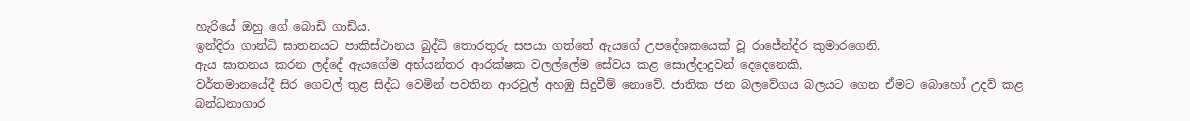හැරියේ ඔහු ගේ බොඩි ගාඩ්ය.
ඉන්දිරා ගාන්ධි ඝාතනයට පාකිස්ථානය බුද්ධි තොරතුරු සපයා ගත්තේ ඇයගේ උපදේශකයෙක් වූ රාජේන්ද්ර කුමාරගෙනි.
ඇය ඝාතනය කරන ලද්දේ ඇයගේම අභ්යන්තර ආරක්ෂක වලල්ලේම සේවය කළ සොල්දාදුවන් දෙදෙනෙකි.
වර්තමානයේදී සිර ගෙවල් තුළ සිද්ධ වෙමින් පවතින ආරවුල් අහඹු සිදුවීම් නොවේ. ජාතික ජන බලවේගය බලයට ගෙන ඒමට බොහෝ උදව් කළ බන්ධනාගාර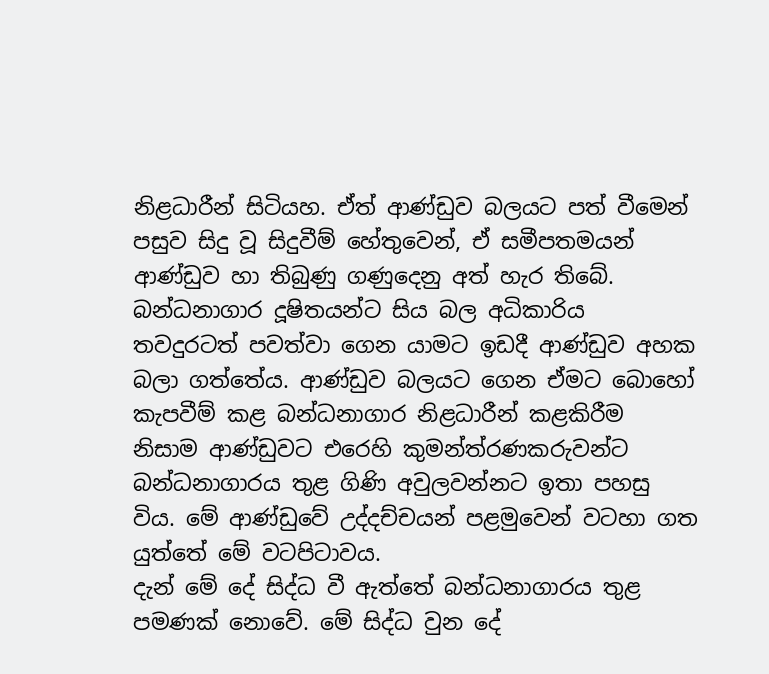නිළධාරීන් සිටියහ. ඒත් ආණ්ඩුව බලයට පත් වීමෙන් පසුව සිදු වූ සිදුවීම් හේතුවෙන්, ඒ සමීපතමයන් ආණ්ඩුව හා තිබුණු ගණුදෙනු අත් හැර තිබේ.
බන්ධනාගාර දූෂිතයන්ට සිය බල අධිකාරිය තවදුරටත් පවත්වා ගෙන යාමට ඉඩදී ආණ්ඩුව අහක බලා ගත්තේය. ආණ්ඩුව බලයට ගෙන ඒමට බොහෝ කැපවීම් කළ බන්ධනාගාර නිළධාරීන් කළකිරීම නිසාම ආණ්ඩුවට එරෙහි කුමන්ත්රණකරුවන්ට බන්ධනාගාරය තුළ ගිණි අවුලවන්නට ඉතා පහසු විය. මේ ආණ්ඩුවේ උද්දච්චයන් පළමුවෙන් වටහා ගත යුත්තේ මේ වටපිටාවය.
දැන් මේ දේ සිද්ධ වී ඇත්තේ බන්ධනාගාරය තුළ පමණක් නොවේ. මේ සිද්ධ වුන දේ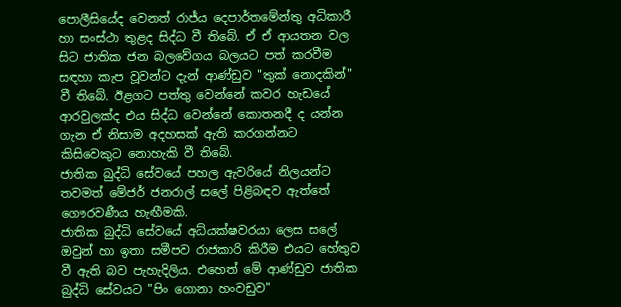පොලීසියේද වෙනත් රාජ්ය දෙපාර්තමේන්තු අධිකාරී හා සංස්ථා තුළද සිද්ධ වී තිබේ. ඒ ඒ ආයතන වල සිට ජාතික ජන බලවේගය බලයට පත් කරවීම සඳහා කැප වූවන්ට දැන් ආණ්ඩුව "තුක් නොදකින්" වී තිබේ. ඊළගට පත්තු වෙන්නේ කවර හැඩයේ ආරවුලක්ද එය සිද්ධ වෙන්නේ කොතනදී ද යන්න ගැන ඒ නිසාම අදහසක් ඇති කරගන්නට කිසිවෙකුට නොහැකි වී තිබේ.
ජාතික බුද්ධි සේවයේ පහල ඇවරියේ නිලයන්ට තවමත් මේජර් ජනරාල් සලේ පිළිබඳව ඇත්තේ ගෞරවණීය හැඟීමකි.
ජාතික බුද්ධි සේවයේ අධ්යක්ෂවරයා ලෙස සලේ ඔවුන් හා ඉතා සමීපව රාජකාරි කිරීම එයට හේතුව වී ඇති බව පැහැදිලිය. එහෙත් මේ ආණ්ඩුව ජාතික බුද්ධි සේවයට "පිං ගොනා හංවඩුව"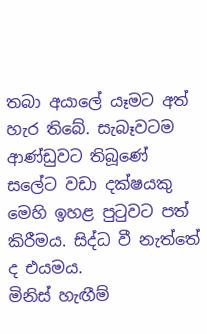තබා අයාලේ යෑමට අත් හැර තිබේ. සැබෑවටම ආණ්ඩුවට තිබූණේ සලේට වඩා දක්ෂයකු මෙහි ඉහළ පුටුවට පත් කිරීමය. සිද්ධ වී නැත්තේ ද එයමය.
මිනිස් හැඟීම්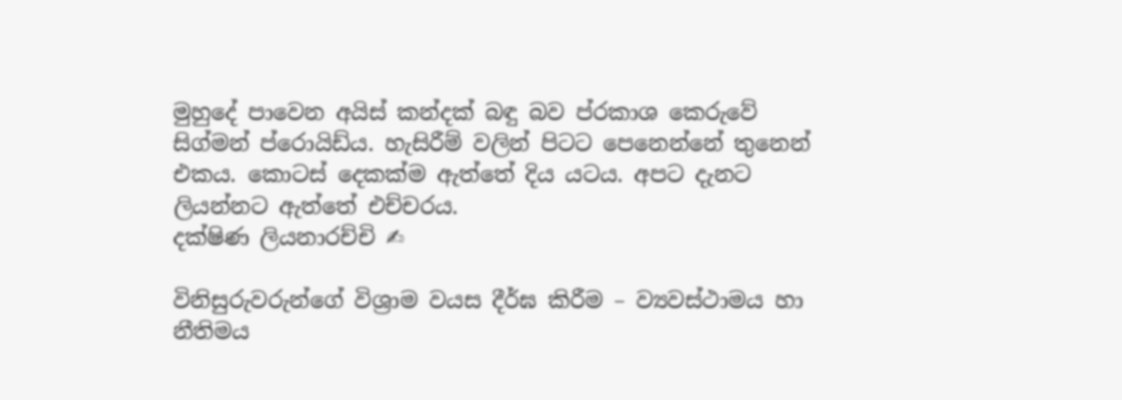මුහුදේ පාවෙන අයිස් කන්දක් බඳු බව ප්රකාශ කෙරුවේ සිග්මන් ප්රොයිඩ්ය. හැසිරීම් වලින් පිටට පෙනෙන්නේ තුනෙන් එකය. කොටස් දෙකක්ම ඇත්තේ දිය යටය. අපට දැනට ලියන්නට ඇත්තේ එච්චරය.
දක්ෂිණ ලියනාරච්චි ✍

විනිසුරුවරුන්ගේ විශ්‍රාම වයස දීර්ඝ කිරීම – ව්‍යවස්ථාමය හා නීතිමය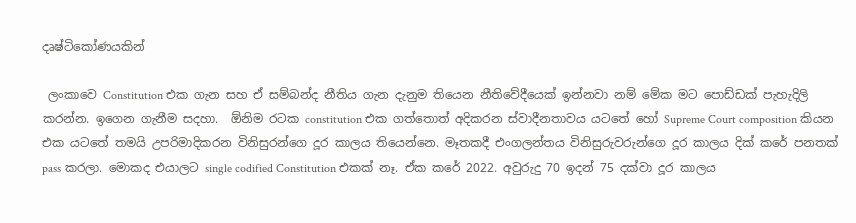දෘෂ්ටිකෝණයකින්

 ලංකාවෙ Constitution එක ගැන සහ ඒ සම්බන්ද නීතිය ගැන දැනුම තියෙන නීතිවේදීයෙක් ඉන්නවා නම් මේක මට පොඩ්ඩක් පැහැදිලි කරන්න. ඉගෙන ගැනීම සදහා.  ඕනිම රටක constitution එක ගත්තොත් අදිකරන ස්වාදීනතාවය යටතේ හෝ Supreme Court composition කියන එක යටතේ තමයි උපරිමාදිකරන විනිසුරන්ගෙ දූර කාලය තියෙන්නෙ. මෑතකදී එංගලන්තය විනිසුරුවරුන්ගෙ දූර කාලය දික් කරේ පනතක් pass කරලා. මොකද එයාලට single codified Constitution එකක් නෑ. ඒක කරේ 2022. අවුරුදු 70 ඉදන් 75 දක්වා දූර කාලය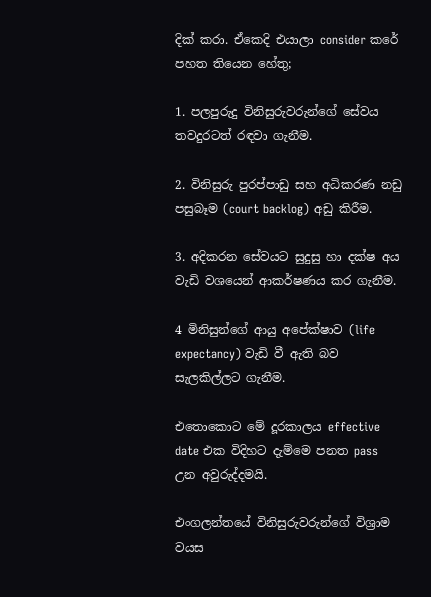දික් කරා. ඒකෙදි එයාලා consider කරේ පහත තියෙන හේතු;

1. පලපුරුදු විනිසුරුවරුන්ගේ සේවය තවදුරටත් රඳවා ගැනීම.

2. විනිසුරු පුරප්පාඩු සහ අධිකරණ නඩු පසුබෑම (court backlog) අඩු කිරීම.

3. අදිකරන සේවයට සුදුසු හා දක්ෂ අය වැඩි වශයෙන් ආකර්ෂණය කර ගැනීම.

4 මිනිසුන්ගේ ආයු අපේක්ෂාව (life expectancy) වැඩි වී ඇති බව සැලකිල්ලට ගැනීම.

එතොකොට මේ දූරකාලය effective date එක විදිහට දැම්මෙ පනත pass උන අවුරුද්දමයි.

එංගලන්තයේ විනිසුරුවරුන්ගේ විශ්‍රාම වයස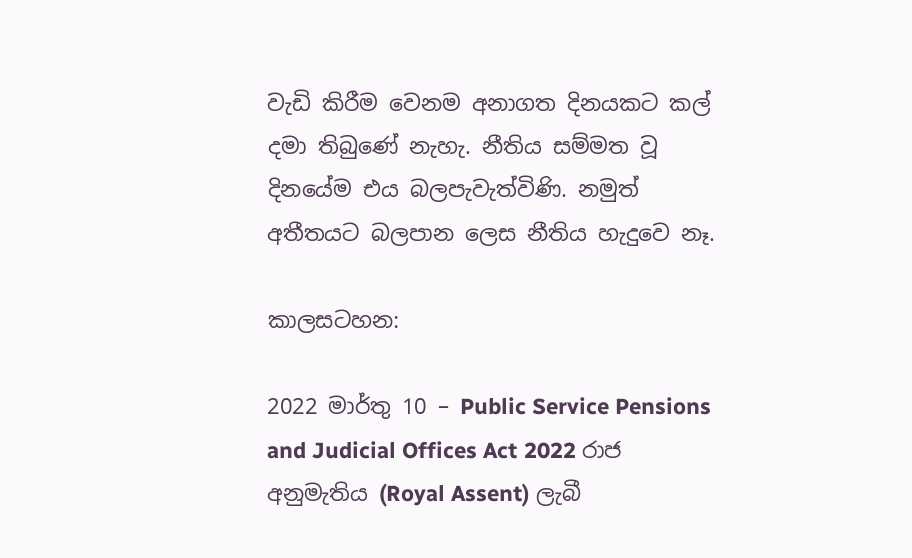වැඩි කිරීම වෙනම අනාගත දිනයකට කල් දමා තිබුණේ නැහැ. නීතිය සම්මත වූ දිනයේම එය බලපැවැත්විණි. නමුත් අතීතයට බලපාන ලෙස නීතිය හැදුවෙ නෑ.

කාලසටහන:

2022 මාර්තු 10 – Public Service Pensions and Judicial Offices Act 2022 රාජ අනුමැතිය (Royal Assent) ලැබී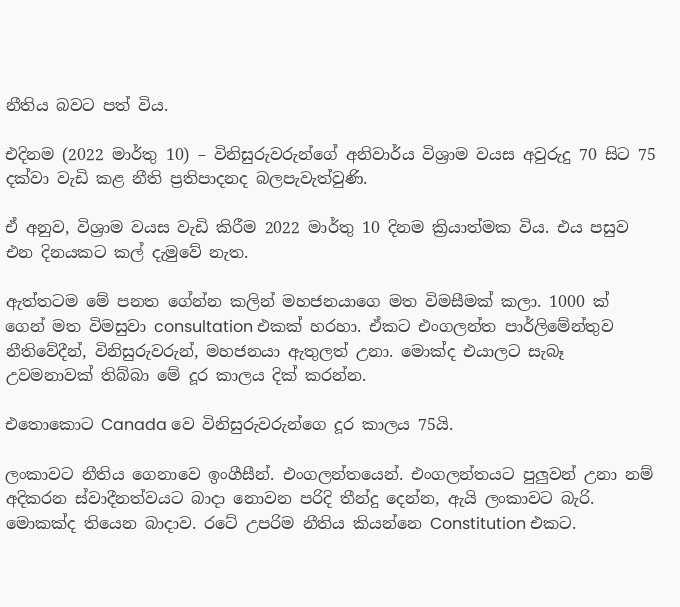නීතිය බවට පත් විය.

එදිනම (2022 මාර්තු 10) – විනිසුරුවරුන්ගේ අනිවාර්ය විශ්‍රාම වයස අවුරුදු 70 සිට 75 දක්වා වැඩි කළ නීති ප්‍රතිපාදනද බලපැවැත්වුණි.

ඒ අනුව, විශ්‍රාම වයස වැඩි කිරීම 2022 මාර්තු 10 දිනම ක්‍රියාත්මක විය. එය පසුව එන දිනයකට කල් දැමුවේ නැත.

ඇත්තටම මේ පනත ගේන්න කලින් මහජනයාගෙ මත විමසීමක් කලා. 1000 ක් ගෙන් මත විමසුවා consultation එකක් හරහා. ඒකට එංගලන්ත පාර්ලිමේන්තුව නීතිවේදීන්, විනිසුරුවරුන්, මහජනයා ඇතුලත් උනා. මොක්ද එයාලට සැබෑ උවමනාවක් තිබ්බා මේ දූර කාලය දික් කරන්න.

එතොකොට Canada වෙ විනිසුරුවරුන්ගෙ දූර කාලය 75යි.

ලංකාවට නීතිය ගෙනාවෙ ඉංගීසීන්. එංගලන්තයෙන්. එංගලන්තයට පුලුවන් උනා නම් අදිකරන ස්වාදීනත්වයට බාදා නොවන පරිදි තීන්දු දෙන්න, ඇයි ලංකාවට බැරි. මොකක්ද තියෙන බාදාව. රටේ උපරිම නීතිය කියන්නෙ Constitution එකට.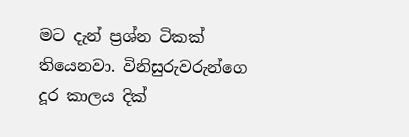මට දැන් ප්‍රශ්න ටිකක් තියෙනවා. විනිසුරුවරුන්ගෙ දූර කාලය දික්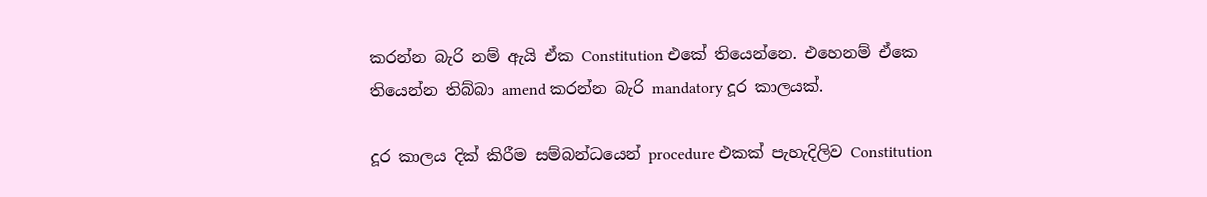කරන්න බැරි නම් ඇයි ඒක Constitution එකේ තියෙන්නෙ. එහෙනම් ඒකෙ තියෙන්න තිබ්බා amend කරන්න බැරි mandatory දූර කාලයක්.

දූර කාලය දික් කිරීම සම්බන්ධයෙන් procedure එකක් පැහැදිලිව Constitution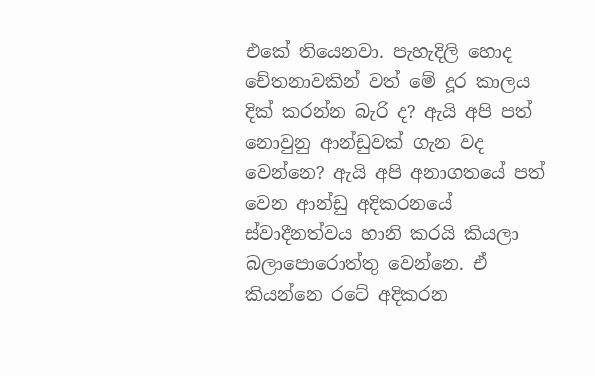එකේ තියෙනවා. පැහැදිලි හොද චේතනාවකින් වත් මේ දූර කාලය දික් කරන්න බැරි ද? ඇයි අපි පත් නොවුනු ආන්ඩුවක් ගැන වද වෙන්නෙ? ඇයි අපි අනාගතයේ පත් වෙන ආන්ඩු අදිකරනයේ ස්වාදීනත්වය හානි කරයි කියලා බලාපොරොත්තු වෙන්නෙ. ඒ කියන්නෙ රටේ අදිකරන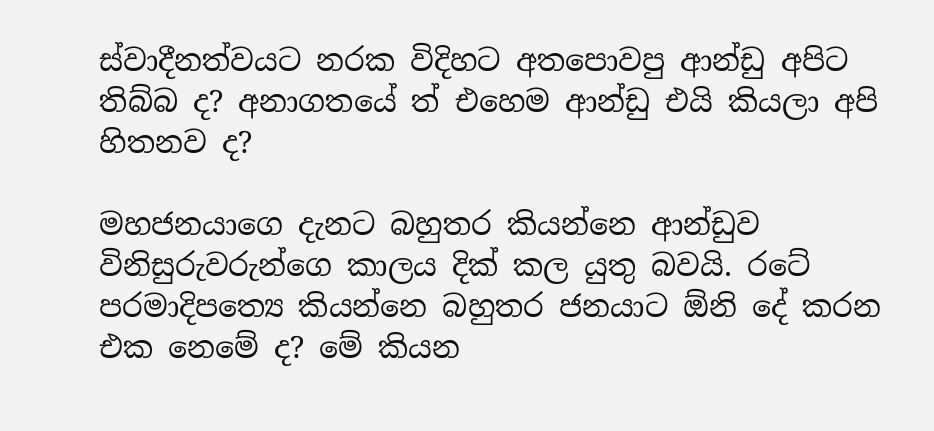ස්වාදීනත්වයට නරක විදිහට අතපොවපු ආන්ඩු අපිට තිබ්බ ද? අනාගතයේ ත් එහෙම ආන්ඩු එයි කියලා අපි හිතනව ද?

මහජනයාගෙ දැනට බහුතර කියන්නෙ ආන්ඩුව විනිසුරුවරුන්ගෙ කාලය දික් කල යුතු බවයි. රටේ පරමාදිපත්‍යෙ කියන්නෙ බහුතර ජනයාට ඕනි දේ කරන එක නෙමේ ද? මේ කියන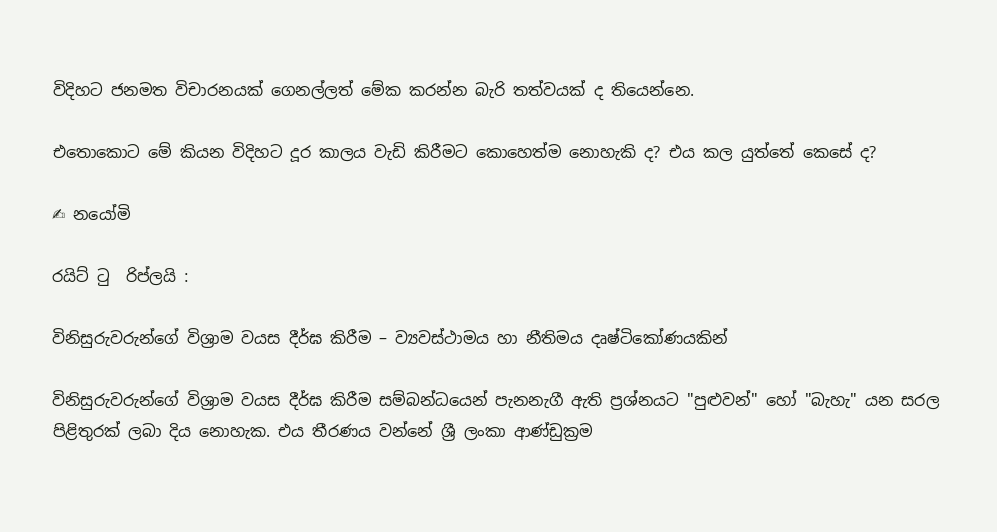විදිහට ජනමත විචාරනයක් ගෙනල්ලත් මේක කරන්න බැරි තත්වයක් ද තියෙන්නෙ.

එතොකොට මේ කියන විදිහට දූර කාලය වැඩි කිරීමට කොහෙත්ම නොහැකි ද? එය කල යුත්තේ කෙසේ ද?

✍ නයෝමි

රයිට් ටු  රිප්ලයි :

විනිසුරුවරුන්ගේ විශ්‍රාම වයස දීර්ඝ කිරීම – ව්‍යවස්ථාමය හා නීතිමය දෘෂ්ටිකෝණයකින්

විනිසුරුවරුන්ගේ විශ්‍රාම වයස දීර්ඝ කිරීම සම්බන්ධයෙන් පැනනැගී ඇති ප්‍රශ්නයට "පුළුවන්" හෝ "බැහැ" යන සරල පිළිතුරක් ලබා දිය නොහැක. එය තීරණය වන්නේ ශ්‍රී ලංකා ආණ්ඩුක්‍රම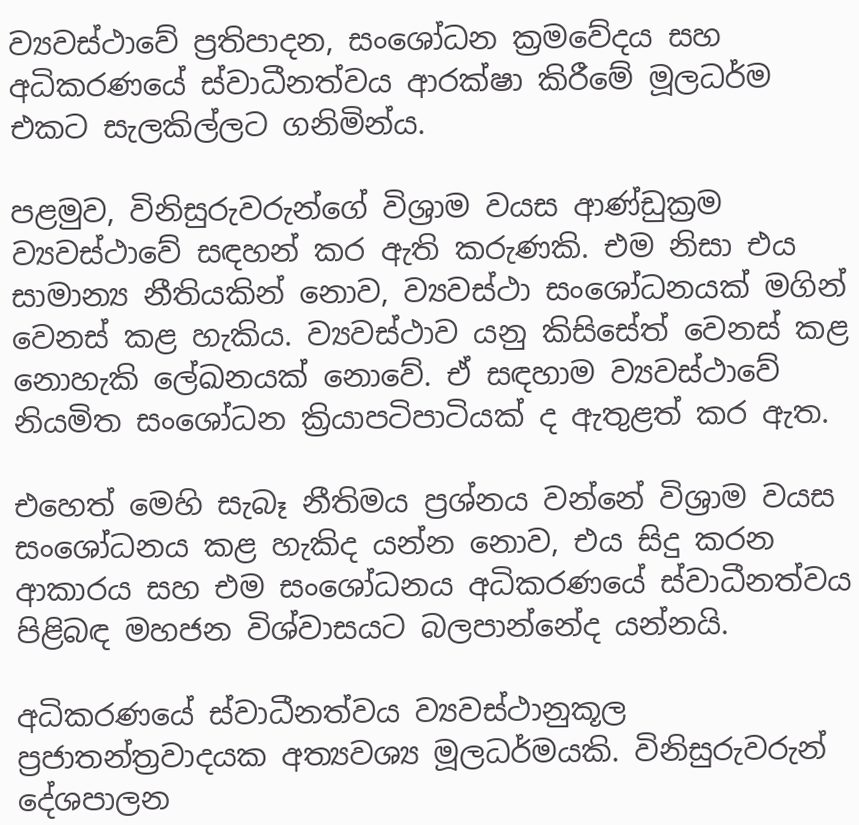ව්‍යවස්ථාවේ ප්‍රතිපාදන, සංශෝධන ක්‍රමවේදය සහ අධිකරණයේ ස්වාධීනත්වය ආරක්ෂා කිරීමේ මූලධර්ම එකට සැලකිල්ලට ගනිමින්ය.

පළමුව, විනිසුරුවරුන්ගේ විශ්‍රාම වයස ආණ්ඩුක්‍රම ව්‍යවස්ථාවේ සඳහන් කර ඇති කරුණකි. එම නිසා එය සාමාන්‍ය නීතියකින් නොව, ව්‍යවස්ථා සංශෝධනයක් මගින් වෙනස් කළ හැකිය. ව්‍යවස්ථාව යනු කිසිසේත් වෙනස් කළ නොහැකි ලේඛනයක් නොවේ. ඒ සඳහාම ව්‍යවස්ථාවේ නියමිත සංශෝධන ක්‍රියාපටිපාටියක් ද ඇතුළත් කර ඇත.

එහෙත් මෙහි සැබෑ නීතිමය ප්‍රශ්නය වන්නේ විශ්‍රාම වයස සංශෝධනය කළ හැකිද යන්න නොව, එය සිදු කරන ආකාරය සහ එම සංශෝධනය අධිකරණයේ ස්වාධීනත්වය පිළිබඳ මහජන විශ්වාසයට බලපාන්නේද යන්නයි.

අධිකරණයේ ස්වාධීනත්වය ව්‍යවස්ථානුකූල ප්‍රජාතන්ත්‍රවාදයක අත්‍යවශ්‍ය මූලධර්මයකි. විනිසුරුවරුන් දේශපාලන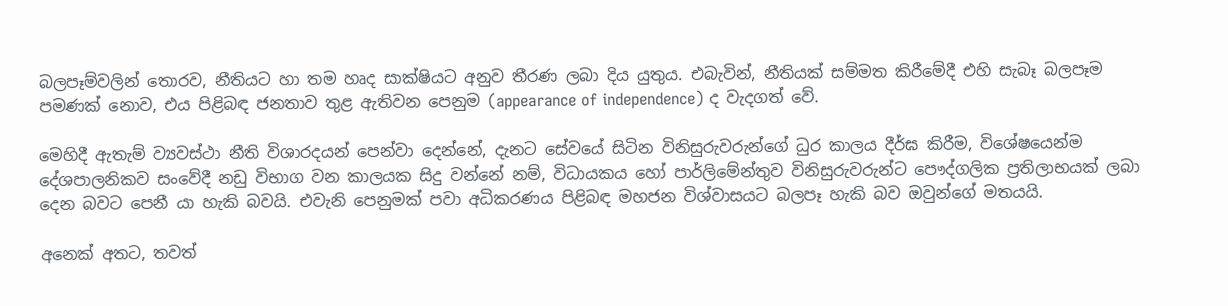බලපෑම්වලින් තොරව, නීතියට හා තම හෘද සාක්ෂියට අනුව තීරණ ලබා දිය යුතුය. එබැවින්, නීතියක් සම්මත කිරීමේදී එහි සැබෑ බලපෑම පමණක් නොව, එය පිළිබඳ ජනතාව තුළ ඇතිවන පෙනුම (appearance of independence) ද වැදගත් වේ.

මෙහිදී ඇතැම් ව්‍යවස්ථා නීති විශාරදයන් පෙන්වා දෙන්නේ, දැනට සේවයේ සිටින විනිසුරුවරුන්ගේ ධුර කාලය දීර්ඝ කිරීම, විශේෂයෙන්ම දේශපාලනිකව සංවේදී නඩු විභාග වන කාලයක සිදු වන්නේ නම්, විධායකය හෝ පාර්ලිමේන්තුව විනිසුරුවරුන්ට පෞද්ගලික ප්‍රතිලාභයක් ලබා දෙන බවට පෙනී යා හැකි බවයි. එවැනි පෙනුමක් පවා අධිකරණය පිළිබඳ මහජන විශ්වාසයට බලපෑ හැකි බව ඔවුන්ගේ මතයයි.

අනෙක් අතට, තවත්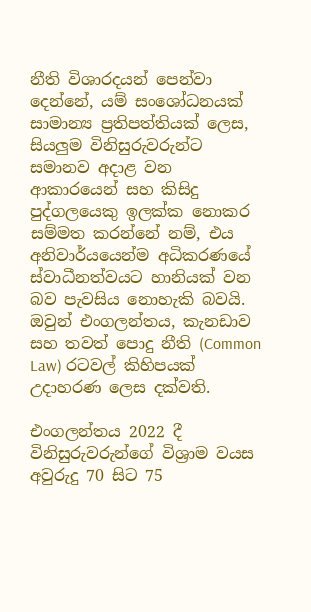නීති විශාරදයන් පෙන්වා දෙන්නේ, යම් සංශෝධනයක් සාමාන්‍ය ප්‍රතිපත්තියක් ලෙස, සියලුම විනිසුරුවරුන්ට සමානව අදාළ වන ආකාරයෙන් සහ කිසිදු පුද්ගලයෙකු ඉලක්ක නොකර සම්මත කරන්නේ නම්, එය අනිවාර්යයෙන්ම අධිකරණයේ ස්වාධීනත්වයට හානියක් වන බව පැවසිය නොහැකි බවයි. ඔවුන් එංගලන්තය, කැනඩාව සහ තවත් පොදු නීති (Common Law) රටවල් කිහිපයක් උදාහරණ ලෙස දක්වති.

එංගලන්තය 2022 දී විනිසුරුවරුන්ගේ විශ්‍රාම වයස අවුරුදු 70 සිට 75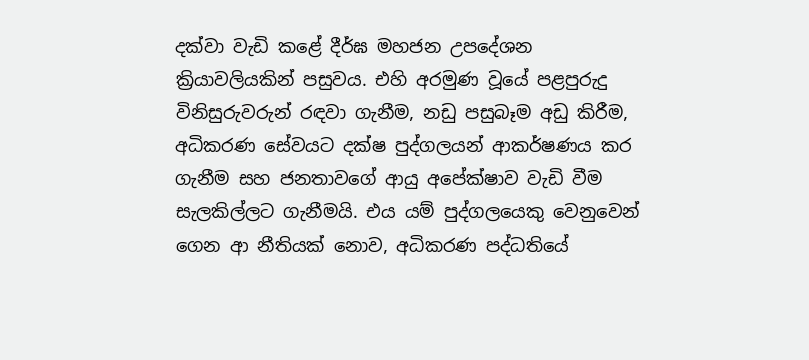දක්වා වැඩි කළේ දීර්ඝ මහජන උපදේශන ක්‍රියාවලියකින් පසුවය. එහි අරමුණ වූයේ පළපුරුදු විනිසුරුවරුන් රඳවා ගැනීම, නඩු පසුබෑම අඩු කිරීම, අධිකරණ සේවයට දක්ෂ පුද්ගලයන් ආකර්ෂණය කර ගැනීම සහ ජනතාවගේ ආයු අපේක්ෂාව වැඩි වීම සැලකිල්ලට ගැනීමයි. එය යම් පුද්ගලයෙකු වෙනුවෙන් ගෙන ආ නීතියක් නොව, අධිකරණ පද්ධතියේ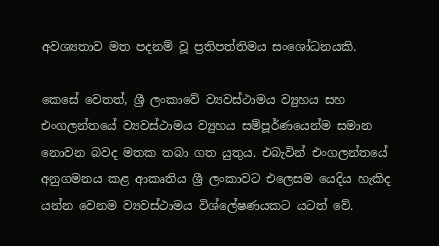අවශ්‍යතාව මත පදනම් වූ ප්‍රතිපත්තිමය සංශෝධනයකි.

කෙසේ වෙතත්, ශ්‍රී ලංකාවේ ව්‍යවස්ථාමය ව්‍යුහය සහ එංගලන්තයේ ව්‍යවස්ථාමය ව්‍යුහය සම්පූර්ණයෙන්ම සමාන නොවන බවද මතක තබා ගත යුතුය. එබැවින් එංගලන්තයේ අනුගමනය කළ ආකෘතිය ශ්‍රී ලංකාවට එලෙසම යෙදිය හැකිද යන්න වෙනම ව්‍යවස්ථාමය විශ්ලේෂණයකට යටත් වේ.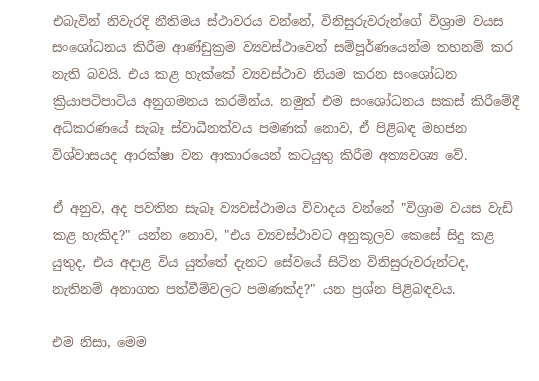එබැවින් නිවැරදි නීතිමය ස්ථාවරය වන්නේ, විනිසුරුවරුන්ගේ විශ්‍රාම වයස සංශෝධනය කිරීම ආණ්ඩුක්‍රම ව්‍යවස්ථාවෙන් සම්පූර්ණයෙන්ම තහනම් කර නැති බවයි. එය කළ හැක්කේ ව්‍යවස්ථාව නියම කරන සංශෝධන ක්‍රියාපටිපාටිය අනුගමනය කරමින්ය. නමුත් එම සංශෝධනය සකස් කිරීමේදී අධිකරණයේ සැබෑ ස්වාධීනත්වය පමණක් නොව, ඒ පිළිබඳ මහජන විශ්වාසයද ආරක්ෂා වන ආකාරයෙන් කටයුතු කිරීම අත්‍යවශ්‍ය වේ.

ඒ අනුව, අද පවතින සැබෑ ව්‍යවස්ථාමය විවාදය වන්නේ "විශ්‍රාම වයස වැඩි කළ හැකිද?" යන්න නොව, "එය ව්‍යවස්ථාවට අනුකූලව කෙසේ සිදු කළ යුතුද, එය අදාළ විය යුත්තේ දැනට සේවයේ සිටින විනිසුරුවරුන්ටද, නැතිනම් අනාගත පත්වීම්වලට පමණක්ද?" යන ප්‍රශ්න පිළිබඳවය.

එම නිසා, මෙම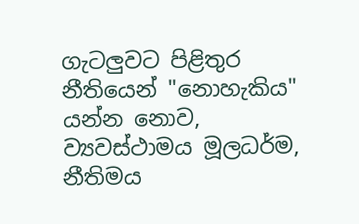ගැටලුවට පිළිතුර නීතියෙන් "නොහැකිය" යන්න නොව, ව්‍යවස්ථාමය මූලධර්ම, නීතිමය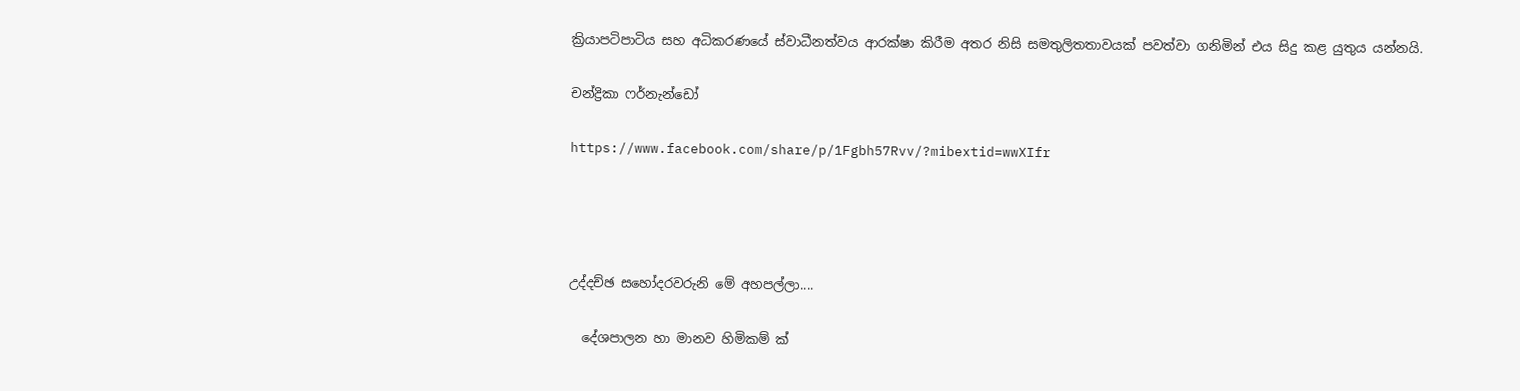ක්‍රියාපටිපාටිය සහ අධිකරණයේ ස්වාධීනත්වය ආරක්ෂා කිරීම අතර නිසි සමතුලිතතාවයක් පවත්වා ගනිමින් එය සිදු කළ යුතුය යන්නයි.

චන්ද්‍රිකා ෆර්නැන්ඩෝ

https://www.facebook.com/share/p/1Fgbh57Rvv/?mibextid=wwXIfr




උද්දච්ඡ සහෝදරවරුනි මේ අහපල්ලා....

  දේශපාලන හා මානව හිමිකම් ක් ‍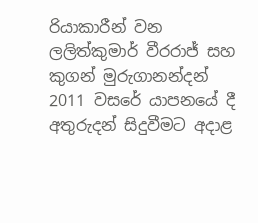රියාකාරීන් වන ලලිත්කුමාර් වීරරාජ් සහ කුගන් මුරුගානන්දන් 2011 වසරේ යාපනයේ දී අතුරුදන් සිදුවීමට අදාළ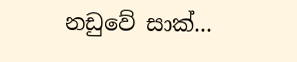නඩුවේ සාක්...